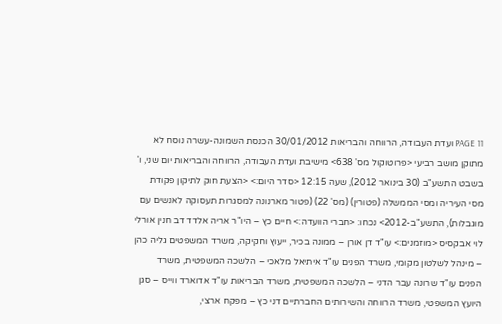PAGE 11 ועדת העבודה, הרווחה והבריאות 30/01/2012 הכנסת השמונה-עשרה נוסח לא מתוקן מושב רביעי <פרוטוקול מס' 638> מישיבת ועדת העבודה, הרווחה והבריאות יום שני, ו' בשבט התשע"ב (30 בינואר 2012), שעה 12:15 <סדר היום:> <הצעת חוק לתיקון פקודת מסי העיריה ומסי הממשלה (פטורין) (מס' 22) (פטור מארנונה למסגרות תעסוקה לאנשים עם מוגבלות), התשע"ב-2012> נכחו: <חברי הוועדה:> חיים כץ – היו"ר אריה אלדד דב חנין אורלי לוי אבקסיס <מוזמנים:> עו"ד דן אורן – ממונה בכיר, ייעוץ וחקיקה, משרד המשפטים גליה כהן – מינהל לשלטון מקומי, משרד הפנים עו"ד איתיאל מלאכי – הלשכה המשפטית, משרד הפנים עו"ד שרונה עבר הדני – הלשכה המשפטית, משרד הבריאות עו"ד אדוארד ווייס – סגן היועץ המשפטי, משרד הרווחה והשירותים החברתיים דני כץ – מפקח ארצי,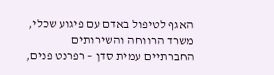האגף לטיפול באדם עם פיגוע שכלי, משרד הרווחה והשירותים החברתיים עמית סדן – רפרנט פנים,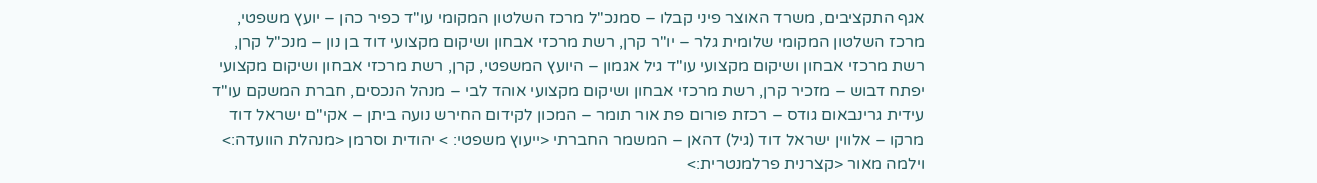אגף התקציבים, משרד האוצר פיני קבלו – סמנכ"ל מרכז השלטון המקומי עו"ד כפיר כהן – יועץ משפטי, מרכז השלטון המקומי שלומית גלר – יו"ר קרן, רשת מרכזי אבחון ושיקום מקצועי דוד בן נון – מנכ"ל קרן, רשת מרכזי אבחון ושיקום מקצועי עו"ד גיל אגמון – היועץ המשפטי, קרן, רשת מרכזי אבחון ושיקום מקצועי יפתח דבוש – מזכיר קרן, רשת מרכזי אבחון ושיקום מקצועי אוהד לבי – מנהל הנכסים, חברת המשקם עו"ד עידית גרינבאום גודס – רכזת פורום פת אור תומר – המכון לקידום החירש נועה ביתן – אקי"ם ישראל דוד מרקו – אלווין ישראל דוד (גיל) דהאן – המשמר החברתי <ייעוץ משפטי: > יהודית וסרמן <מנהלת הוועדה:> וילמה מאור <קצרנית פרלמנטרית:>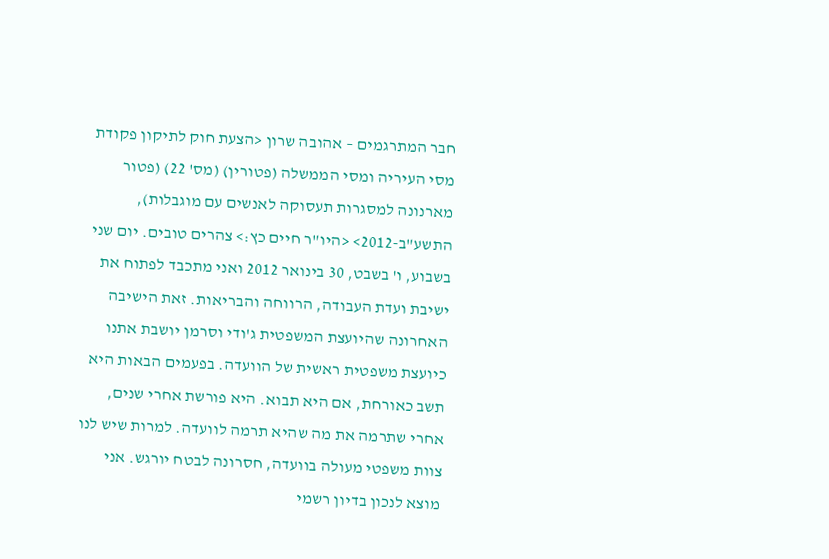חבר המתרגמים – אהובה שרון <הצעת חוק לתיקון פקודת מסי העיריה ומסי הממשלה (פטורין) (מס' 22) (פטור מארנונה למסגרות תעסוקה לאנשים עם מוגבלות), התשע"ב-2012> <היו"ר חיים כץ:> צהרים טובים. יום שני בשבוע, ו' בשבט, 30 בינואר 2012 ואני מתכבד לפתוח את ישיבת ועדת העבודה, הרווחה והבריאות. זאת הישיבה האחרונה שהיועצת המשפטית ג'ודי וסרמן יושבת אתנו כיועצת משפטית ראשית של הוועדה. בפעמים הבאות היא תשב כאורחת, אם היא תבוא. היא פורשת אחרי שנים, אחרי שתרמה את מה שהיא תרמה לוועדה. למרות שיש לנו צוות משפטי מעולה בוועדה, חסרונה לבטח יורגש. אני מוצא לנכון בדיון רשמי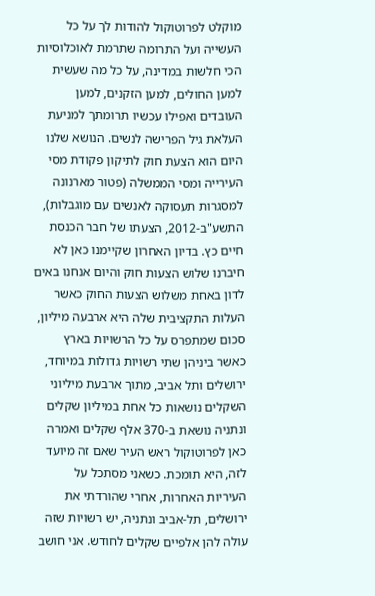מוקלט לפרוטוקול להודות לך על כל העשייה ועל התרומה שתרמת לאוכלוסיות הכי חלשות במדינה, על כל מה שעשית למען החולים, למען הזקנים, למען העובדים ואפילו עכשיו תרומתך למניעת העלאת גיל הפרישה לנשים. הנושא שלנו היום הוא הצעת חוק לתיקון פקודת מסי העירייה ומסי הממשלה (פטור מארנונה למסגרות תעסוקה לאנשים עם מוגבלות), התשע"ב-2012, הצעתו של חבר הכנסת חיים כץ. בדיון האחרון שקיימנו כאן לא חיברנו שלוש הצעות חוק והיום אנחנו באים לדון באחת משלוש הצעות החוק כאשר העלות התקציבית שלה היא ארבעה מיליון, סכום שמתפרס על כל הרשויות בארץ כאשר ביניהן שתי רשויות גדולות במיוחד, ירושלים ותל אביב, מתוך ארבעת מיליוני השקלים נושאות כל אחת במיליון שקלים ונתניה נושאת ב-370 אלף שקלים ואמרה כאן לפרוטוקול ראש העיר שאם זה מיועד לזה, היא תומכת. כשאני מסתכל על העיריות האחרות, אחרי שהורדתי את ירושלים, תל-אביב ונתניה, יש רשויות שזה עולה להן אלפיים שקלים לחודש. אני חושב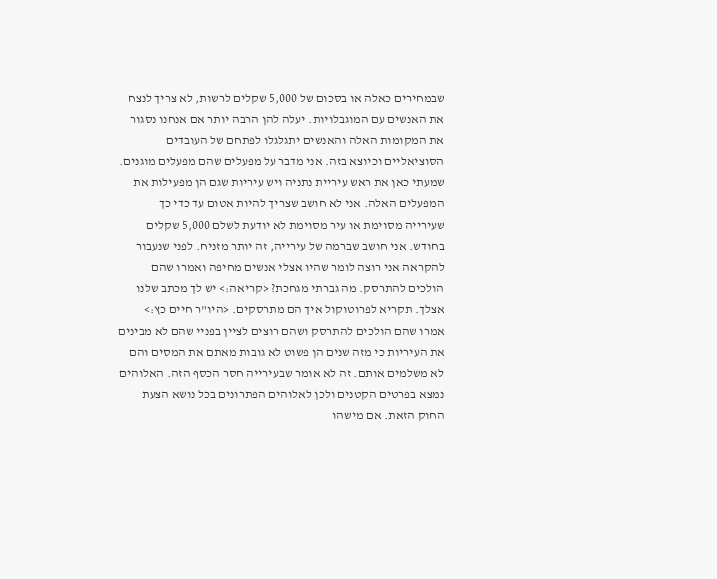שבמחירים כאלה או בסכום של 5,000 שקלים לרשות, לא צריך לנצח את האנשים עם המוגבלויות. יעלה להן הרבה יותר אם אנחנו נסגור את המקומות האלה והאנשים יתגלגלו לפתחם של העובדים הסוציאליים וכיוצא בזה. אני מדבר על מפעלים שהם מפעלים מוגנים. שמעתי כאן את ראש עיריית נתניה ויש עיריות שגם הן מפעילות את המפעלים האלה. אני לא חושב שצריך להיות אטום עד כדי כך שעירייה מסוימת או עיר מסוימת לא יודעת לשלם 5,000 שקלים בחודש. אני חושב שברמה של עירייה, זה יותר מזניח. לפני שנעבור להקראה אני רוצה לומר שהיו אצלי אנשים מחיפה ואמרו שהם הולכים להתרסק. מה גברתי מגחכת? <קריאה:> יש לך מכתב שלנו אצלך. תקריא לפרוטוקול איך הם מתרסקים. <היו"ר חיים כץ:> אמרו שהם הולכים להתרסק ושהם רוצים לציין בפניי שהם לא מבינים את העיריות כי מזה שנים הן פשוט לא גובות מאתם את המסים והם לא משלמים אותם. זה לא אומר שבעירייה חסר הכסף הזה. האלוהים נמצא בפרטים הקטנים ולכן לאלוהים הפתרונים בכל נושא הצעת החוק הזאת. אם מישהו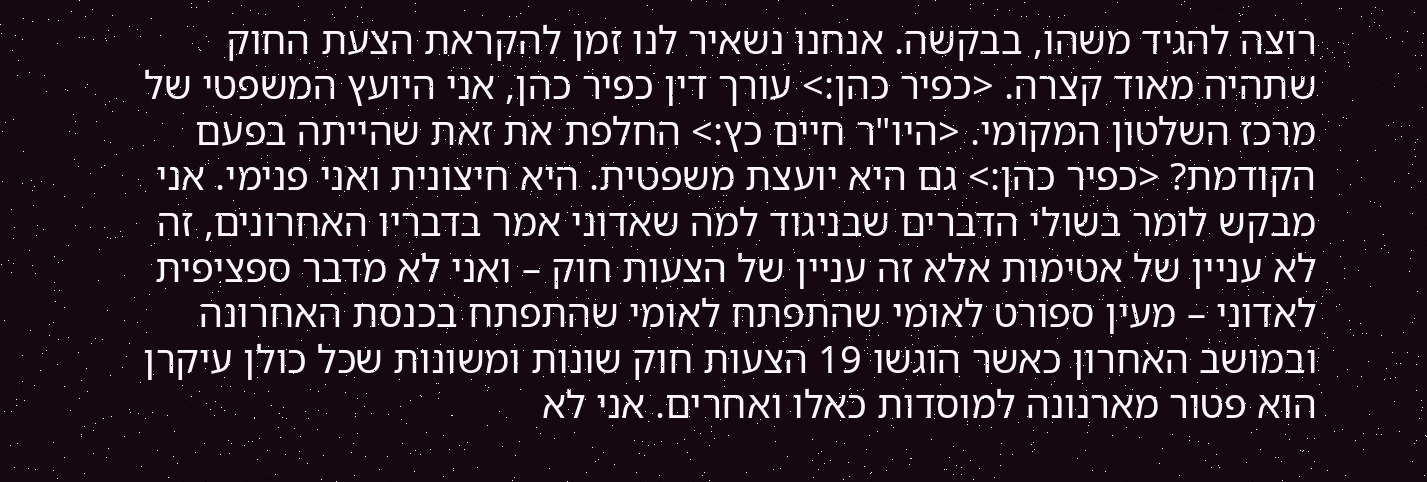רוצה להגיד משהו, בבקשה. אנחנו נשאיר לנו זמן להקראת הצעת החוק שתהיה מאוד קצרה. <כפיר כהן:> עורך דין כפיר כהן, אני היועץ המשפטי של מרכז השלטון המקומי. <היו"ר חיים כץ:> החלפת את זאת שהייתה בפעם הקודמת? <כפיר כהן:> גם היא יועצת משפטית. היא חיצונית ואני פנימי. אני מבקש לומר בשולי הדברים שבניגוד למה שאדוני אמר בדבריו האחרונים, זה לא עניין של אטימות אלא זה עניין של הצעות חוק – ואני לא מדבר ספציפית לאדוני – מעין ספורט לאומי שהתפתח לאומי שהתפתח בכנסת האחרונה ובמושב האחרון כאשר הוגשו 19 הצעות חוק שונות ומשונות שכל כולן עיקרן הוא פטור מארנונה למוסדות כאלו ואחרים. אני לא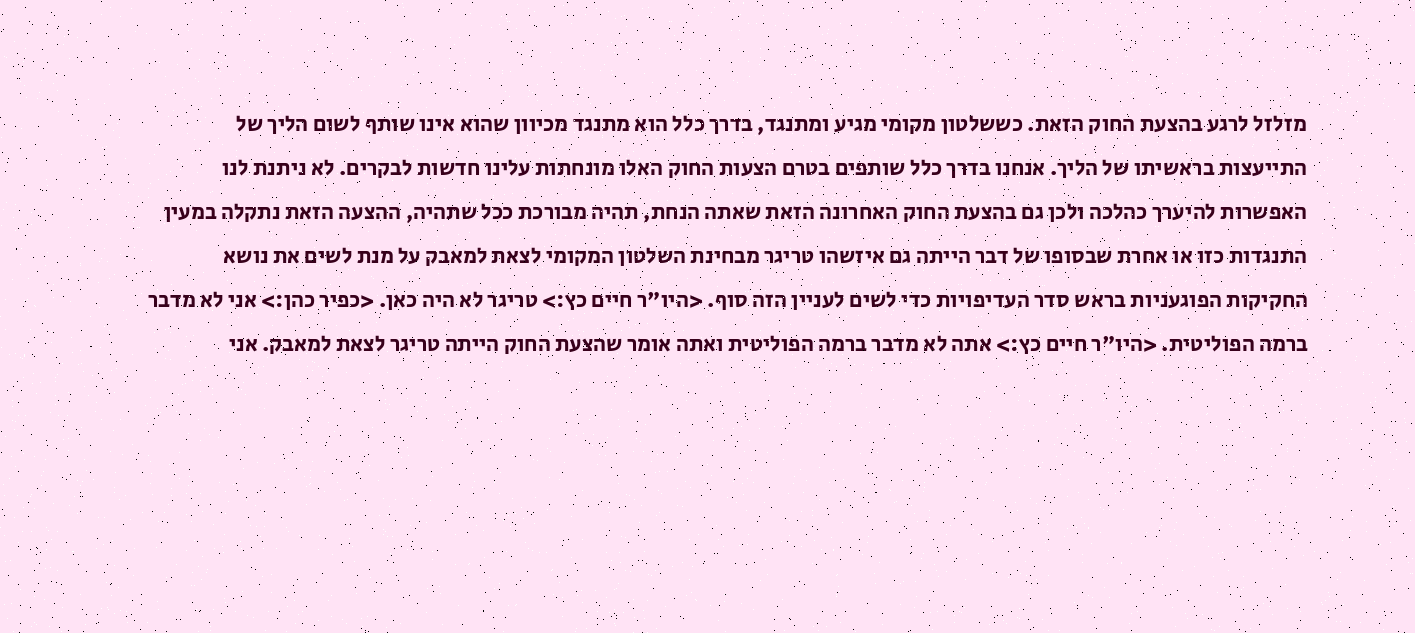מזלזל לרגע בהצעת החוק הזאת. כששלטון מקומי מגיע ומתנגד, בדרך כלל הוא מתנגד מכיוון שהוא אינו שותף לשום הליך של התייעצות בראשיתו של הליך. אנחנו בדרך כלל שותפים בטרם הצעות החוק האלו מונחתות עלינו חדשות לבקרים. לא ניתנת לנו האפשרות להיערך כהלכה ולכן גם בהצעת החוק האחרונה הזאת שאתה הנחת, תהיה מבורכת ככל שתהיה, ההצעה הזאת נתקלה במעין התנגדות כזו או אחרת שבסופו של דבר הייתה גם איזשהו טריגר מבחינת השלטון המקומי לצאת למאבק על מנת לשים את נושא החקיקות הפוגעניות בראש סדר העדיפויות כדי לשים לעניין הזה סוף. <היו"ר חיים כץ:> טריגר לא היה כאן. <כפיר כהן:> אני לא מדבר ברמה הפוליטית. <היו"ר חיים כץ:> אתה לא מדבר ברמה הפוליטית ואתה אומר שהצעת החוק הייתה טריגר לצאת למאבק. אני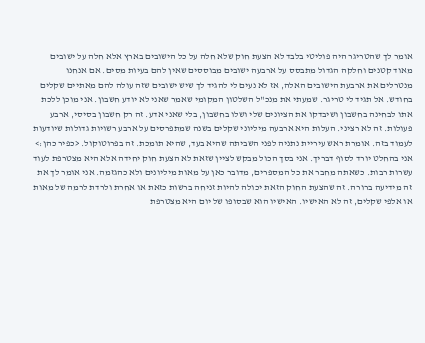אומר לך שהטריגר היה פוליטי בלבד לא הצעת חוק שלא חלה על כל הישובים בארץ אלא חלה על ישובים מאוד קטנים וחלקה הגדול מתבסס על ארבעה ישובים מבוססים שאין להם בעיות מסים. אם אנחנו מנטרלים את ארבעת הישובים האלה, אז לא נעים לי להגיד לך שיש ישובים שזה עולה להם מאתיים שקלים בחודש. אל תגיד לי טריגר. שמעתי את מנכ"ל השלטון המקומי שאמר שאני לא יודע חשבון. אני מוכן ללכת אתו לבחינה בחשבון ושיבדקו את הציונים שלי ושלו בחשבון, בלי שאני אדע. זה רק חשבון בסיסי, ארבע פעולות. זה לא רציני. העלות היא ארבעה מיליוני שקלים בשנה שמתפרסים על ארבע רשויות גדולות שיודעות לעמוד בזה. אומרת ראש עיריית נתניה לפני השביתה שהיא בעד, שהיא תומכת. זה בפרוטוקול. <כפיר כהן:> אני בהחלט יורד לסוף דבריך. אני בסך הכול מבקש לציין שזאת לא הצעת חוק יחידה אלא היא מצטרפת לעוד עשרות רבות. כשאתה מחבר את כל המספרים, מדובר כאן על מאות מיליונים ולא כהגזמה. אני אומר לך את זה מידיעה ברורה. זה שהצעת החוק הזאת יכולה להיות זניחה ברשות כזאת או אחרת ולרדת לרמה של מאות או אלפי שקלים, זה לא האישיו. האישיו הוא שבסופו של יום היא מצטרפת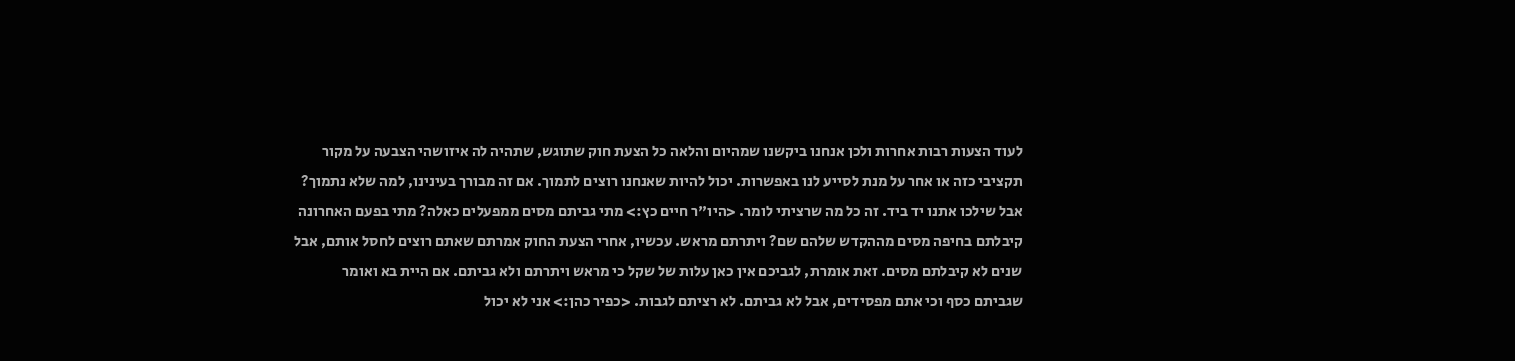לעוד הצעות רבות אחרות ולכן אנחנו ביקשנו שמהיום והלאה כל הצעת חוק שתוגש, שתהיה לה איזושהי הצבעה על מקור תקציבי כזה או אחר על מנת לסייע לנו באפשרות. יכול להיות שאנחנו רוצים לתמוך. אם זה מבורך בעינינו, למה שלא נתמוך? אבל שילכו אתנו יד ביד. זה כל מה שרציתי לומר. <היו"ר חיים כץ:> מתי גביתם מסים ממפעלים כאלה? מתי בפעם האחרונה קיבלתם בחיפה מסים מההקדש שלהם שם? ויתרתם מראש. עכשיו, אחרי הצעת החוק אמרתם שאתם רוצים לחסל אותם, אבל שנים לא קיבלתם מסים. זאת אומרת, לגביכם אין כאן עלות של שקל כי מראש ויתרתם ולא גביתם. אם היית בא ואומר שגביתם כסף וכי אתם מפסידים, אבל לא גביתם. לא רציתם לגבות. <כפיר כהן:> אני לא יכול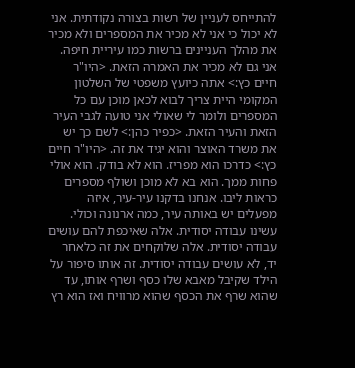להתייחס לעניין של רשות בצורה נקודתית. אני לא יכול כי אני לא מכיר את המספרים ולא מכיר את מהלך העניינים ברשות כמו עיריית חיפה. אני גם לא מכיר את האמרה הזאת. <היו"ר חיים כץ:> אתה כיועץ משפטי של השלטון המקומי היית צריך לבוא לכאן מוכן עם כל המספרים ולומר לי שאולי אני טועה לגבי העיר הזאת והעיר הזאת. <כפיר כהן:> לשם כך יש את משרד האוצר והוא יגיד את זה. <היו"ר חיים כץ:> כדרכו הוא מפריז. הוא לא בודק. הוא אולי פחות ממך. הוא בא לא מוכן ושולף מספרים כראות ליבו. אנחנו בדקנו עיר-עיר, איזה מפעלים יש באותה עיר, כמה ארנונה וכולי. עשינו עבודה יסודית. אלה שאיכפת להם עושים עבודה יסודית. אלה שלוקחים את זה כלאחר יד, לא עושים עבודה יסודית. זה אותו סיפור על הילד שקיבל מאבא שלו כסף ושרף אותו, עד שהוא שרף את הכסף שהוא מרוויח ואז הוא רץ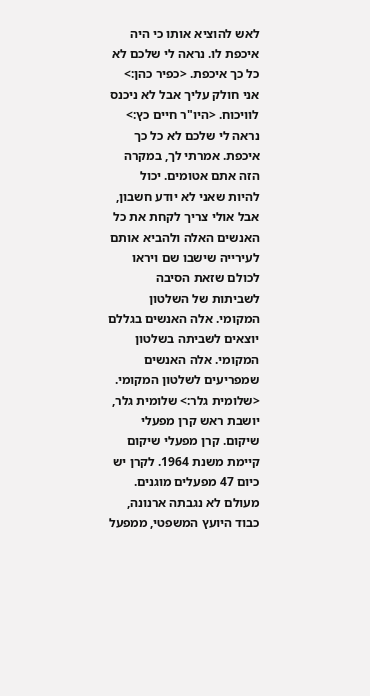לאש להוציא אותו כי היה איכפת לו. נראה לי שלכם לא כל כך איכפת. <כפיר כהן:> אני חולק עליך אבל לא ניכנס לוויכוח. <היו"ר חיים כץ:> נראה לי שלכם לא כל כך איכפת. אמרתי לך, במקרה הזה אתם אטומים. יכול להיות שאני לא יודע חשבון, אבל אולי צריך לקחת את כל האנשים האלה ולהביא אותם לעירייה שישבו שם ויראו לכולם שזאת הסיבה לשביתות של השלטון המקומי. אלה האנשים בגללם יוצאים לשביתה בשלטון המקומי. אלה האנשים שמפריעים לשלטון המקומי. <שלומית גלר:> שלומית גלר, יושבת ראש קרן מפעלי שיקום. קרן מפעלי שיקום קיימת משנת 1964. לקרן יש כיום 47 מפעלים מוגנים. מעולם לא נגבתה ארנונה, כבוד היועץ המשפטי, ממפעל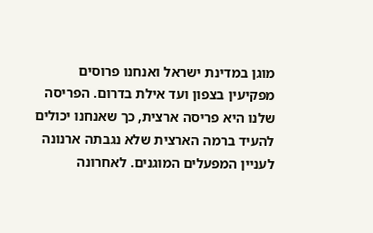מוגן במדינת ישראל ואנחנו פרוסים מפקיעין בצפון ועד אילת בדרום. הפריסה שלנו היא פריסה ארצית, כך שאנחנו יכולים להעיד ברמה הארצית שלא נגבתה ארנונה לעניין המפעלים המוגנים. לאחרונה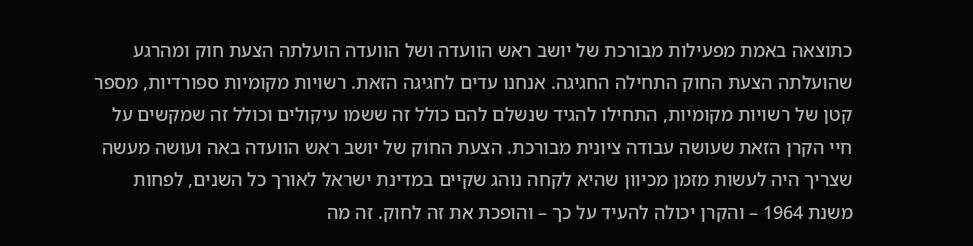כתוצאה באמת מפעילות מבורכת של יושב ראש הוועדה ושל הוועדה הועלתה הצעת חוק ומהרגע שהועלתה הצעת החוק התחילה החגיגה. אנחנו עדים לחגיגה הזאת. רשויות מקומיות ספורדיות, מספר קטן של רשויות מקומיות, התחילו להגיד שנשלם להם כולל זה ששמו עיקולים וכולל זה שמקשים על חיי הקרן הזאת שעושה עבודה ציונית מבורכת. הצעת החוק של יושב ראש הוועדה באה ועושה מעשה שצריך היה לעשות מזמן מכיוון שהיא לקחה נוהג שקיים במדינת ישראל לאורך כל השנים, לפחות משנת 1964 – והקרן יכולה להעיד על כך – והופכת את זה לחוק. זה מה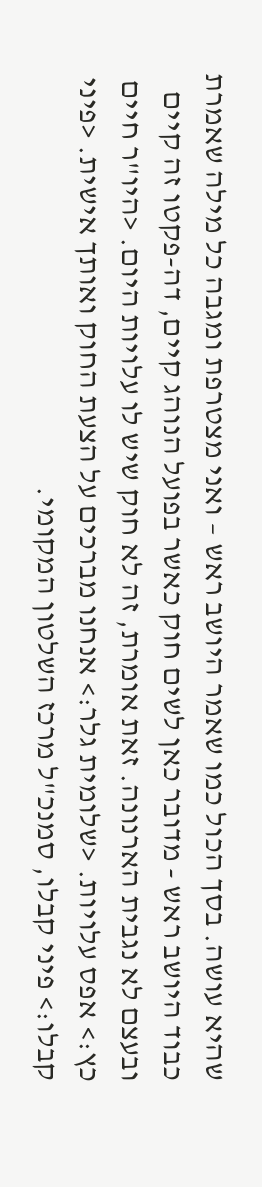שהיא עושה. בסך הכול כמו שאמר היושב ראש – ואני מצטרפת ומגבה כל מילה שאמרת כבוד היושב ראש - מדובר כאן לשים חוק כאשר בפועל הנוהג קיים, דה-פקטו זה קיים ובעצם לא נגבית הארנונה. זאת אומרת, זה לא חוק שיש לו עלויות היום. <היו"ר חיים כץ:> אפס עלויות. <שלומית גלר:> אנחנו מברכים על הצעת החוק ואותך אישית. <פיני קבלו:> פיני קבלו, סמנכ"ל מרכז השלטון המקומי.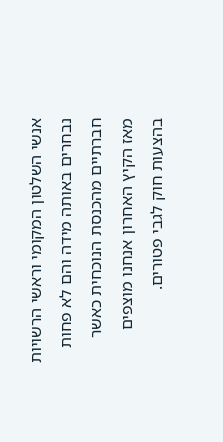אנשי השלטון המקומי וראשי הרשויות נבחרים באותה מידה והם לא פחות חברתיים מהכנסת הנוכחית כאשר מאז הקיץ האחרון אנחנו מוצפים בהצעות חוק לגבי פטורים.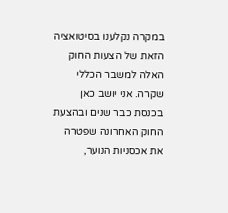במקרה נקלענו בסיטואציה הזאת של הצעות החוק האלה למשבר הכללי שקרה. אני יושב כאן בכנסת כבר שנים ובהצעת החוק האחרונה שפטרה את אכסניות הנוער,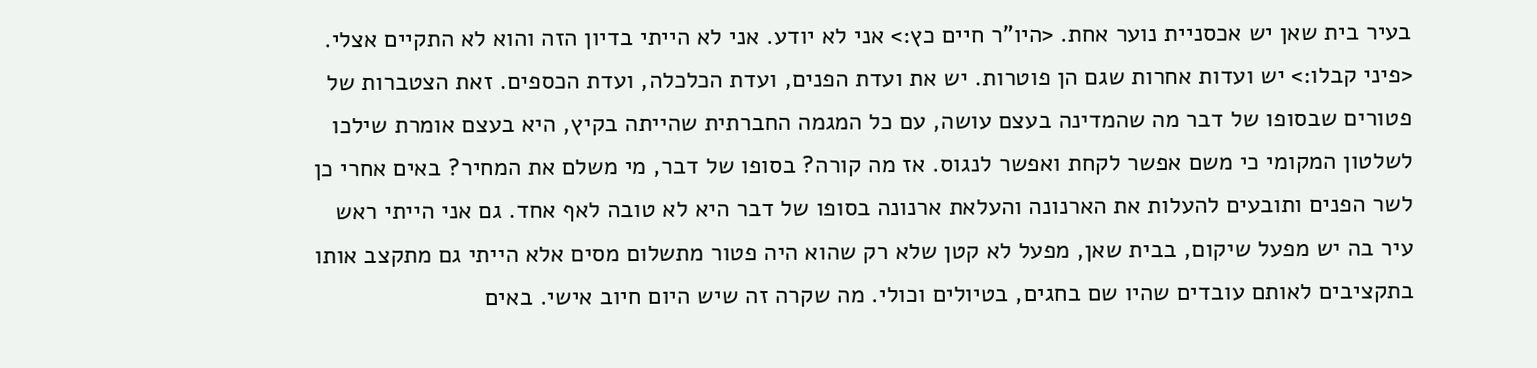בעיר בית שאן יש אכסניית נוער אחת. <היו"ר חיים כץ:> אני לא יודע. אני לא הייתי בדיון הזה והוא לא התקיים אצלי. <פיני קבלו:> יש ועדות אחרות שגם הן פוטרות. יש את ועדת הפנים, ועדת הכלכלה, ועדת הכספים. זאת הצטברות של פטורים שבסופו של דבר מה שהמדינה בעצם עושה, עם כל המגמה החברתית שהייתה בקיץ, היא בעצם אומרת שילכו לשלטון המקומי כי משם אפשר לקחת ואפשר לנגוס. אז מה קורה? בסופו של דבר, מי משלם את המחיר? באים אחרי כן לשר הפנים ותובעים להעלות את הארנונה והעלאת ארנונה בסופו של דבר היא לא טובה לאף אחד. גם אני הייתי ראש עיר בה יש מפעל שיקום, בבית שאן, מפעל לא קטן שלא רק שהוא היה פטור מתשלום מסים אלא הייתי גם מתקצב אותו בתקציבים לאותם עובדים שהיו שם בחגים, בטיולים וכולי. מה שקרה זה שיש היום חיוב אישי. באים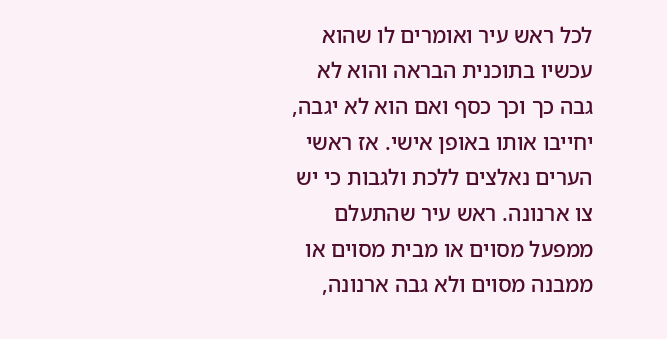לכל ראש עיר ואומרים לו שהוא עכשיו בתוכנית הבראה והוא לא גבה כך וכך כסף ואם הוא לא יגבה, יחייבו אותו באופן אישי. אז ראשי הערים נאלצים ללכת ולגבות כי יש צו ארנונה. ראש עיר שהתעלם ממפעל מסוים או מבית מסוים או ממבנה מסוים ולא גבה ארנונה,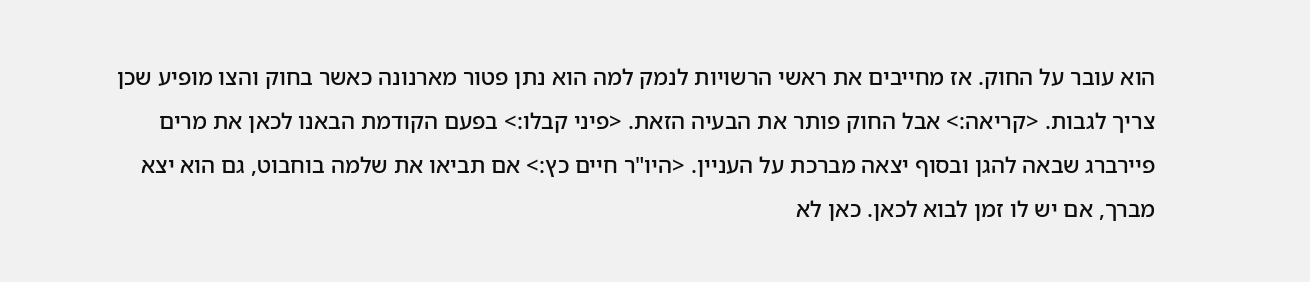הוא עובר על החוק. אז מחייבים את ראשי הרשויות לנמק למה הוא נתן פטור מארנונה כאשר בחוק והצו מופיע שכן צריך לגבות. <קריאה:> אבל החוק פותר את הבעיה הזאת. <פיני קבלו:> בפעם הקודמת הבאנו לכאן את מרים פיירברג שבאה להגן ובסוף יצאה מברכת על העניין. <היו"ר חיים כץ:> אם תביאו את שלמה בוחבוט, גם הוא יצא מברך, אם יש לו זמן לבוא לכאן. כאן לא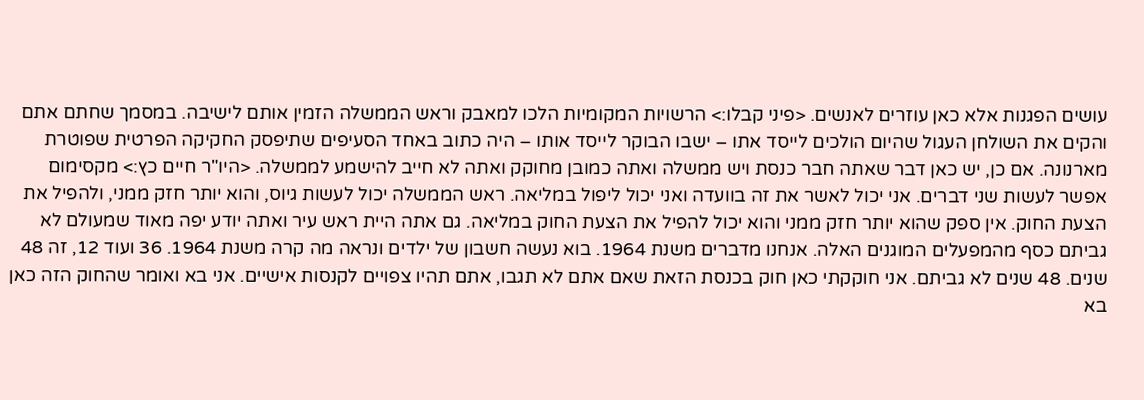עושים הפגנות אלא כאן עוזרים לאנשים. <פיני קבלו:> הרשויות המקומיות הלכו למאבק וראש הממשלה הזמין אותם לישיבה. במסמך שחתם אתם והקים את השולחן העגול שהיום הולכים לייסד אתו – ישבו הבוקר לייסד אותו – היה כתוב באחד הסעיפים שתיפסק החקיקה הפרטית שפוטרת מארנונה. אם כן, יש כאן דבר שאתה חבר כנסת ויש ממשלה ואתה כמובן מחוקק ואתה לא חייב להישמע לממשלה. <היו"ר חיים כץ:> מקסימום אפשר לעשות שני דברים. אני יכול לאשר את זה בוועדה ואני יכול ליפול במליאה. ראש הממשלה יכול לעשות גיוס, והוא יותר חזק ממני, ולהפיל את הצעת החוק. אין ספק שהוא יותר חזק ממני והוא יכול להפיל את הצעת החוק במליאה. גם אתה היית ראש עיר ואתה יודע יפה מאוד שמעולם לא גביתם כסף מהמפעלים המוגנים האלה. אנחנו מדברים משנת 1964. בוא נעשה חשבון של ילדים ונראה מה קרה משנת 1964. 36 ועוד 12, זה 48 שנים. 48 שנים לא גביתם. אני חוקקתי כאן חוק בכנסת הזאת שאם אתם לא תגבו, אתם תהיו צפויים לקנסות אישיים. אני בא ואומר שהחוק הזה כאן בא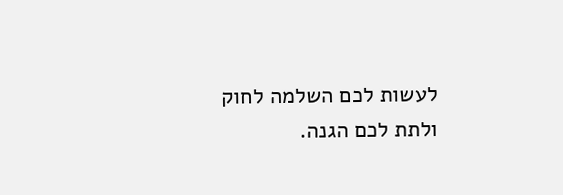לעשות לכם השלמה לחוק ולתת לכם הגנה.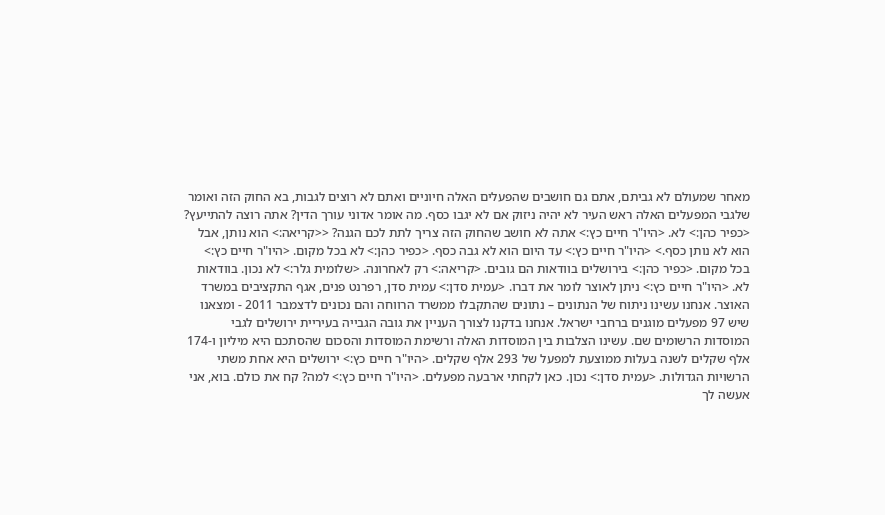מאחר שמעולם לא גביתם, אתם גם חושבים שהפעלים האלה חיוניים ואתם לא רוצים לגבות, בא החוק הזה ואומר שלגבי המפעלים האלה ראש העיר לא יהיה ניזוק אם לא יגבו כסף. מה אומר אדוני עורך הדין? אתה רוצה להתייעץ? <כפיר כהן:> לא. <היו"ר חיים כץ:> אתה לא חושב שהחוק הזה צריך לתת לכם הגנה? <<קריאה:> הוא נותן, אבל הוא לא נותן כסף.> <היו"ר חיים כץ:> עד היום הוא לא גבה כסף. <כפיר כהן:> לא בכל מקום. <היו"ר חיים כץ:> בכל מקום. <כפיר כהן:> בירושלים בוודאות הם גובים. <קריאה:> רק לאחרונה. <שלומית גלר:> לא נכון. בוודאות לא. <היו"ר חיים כץ:> ניתן לאוצר לומר את דברו. <עמית סדן:> עמית סדן, רפרנט פנים, אגף התקציבים במשרד האוצר. אנחנו עשינו ניתוח של הנתונים – נתונים שהתקבלו ממשרד הרווחה והם נכונים לדצמבר 2011 - ומצאנו שיש 97 מפעלים מוגנים ברחבי ישראל. אנחנו בדקנו לצורך העניין את גובה הגבייה בעיריית ירושלים לגבי המוסדות הרשומים שם. עשינו הצלבות בין המוסדות האלה ורשימת המוסדות והסכום שהסתכם היא מיליון ו-174 אלף שקלים לשנה בעלות ממוצעת למפעל של 293 אלף שקלים. <היו"ר חיים כץ:> ירושלים היא אחת משתי הרשויות הגדולות. <עמית סדן:> נכון. כאן לקחתי ארבעה מפעלים. <היו"ר חיים כץ:> למה? קח את כולם. בוא, אני אעשה לך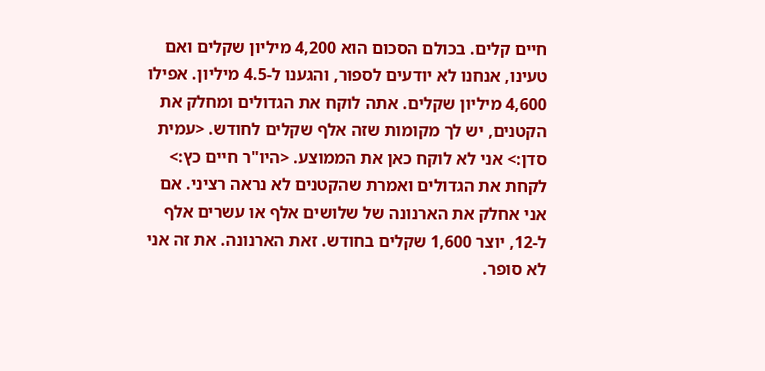חיים קלים. בכולם הסכום הוא 4,200 מיליון שקלים ואם טעינו, אנחנו לא יודעים לספור, והגענו ל-4.5 מיליון. אפילו 4,600 מיליון שקלים. אתה לוקח את הגדולים ומחלק את הקטנים, יש לך מקומות שזה אלף שקלים לחודש. <עמית סדן:> אני לא לוקח כאן את הממוצע. <היו"ר חיים כץ:> לקחת את הגדולים ואמרת שהקטנים לא נראה רציני. אם אני אחלק את הארנונה של שלושים אלף או עשרים אלף ל-12, יוצר 1,600 שקלים בחודש. זאת הארנונה. את זה אני לא סופר.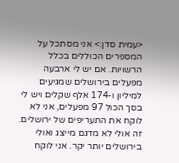<עמית סדן:> אני מסתכל על המספרים הכוללים בכלל הרשויות. אם יש לי ארבעה מפעלים בירושלים שמגיעים למיליון ו-174 אלף שקלים ויש לי בסך הכול 97 מפעלים, אני לא לוקח את התעריפים של ירושלים. זה אולי לא מדגם מייצג ואולי בירושלים יותר יקר. אני לוקח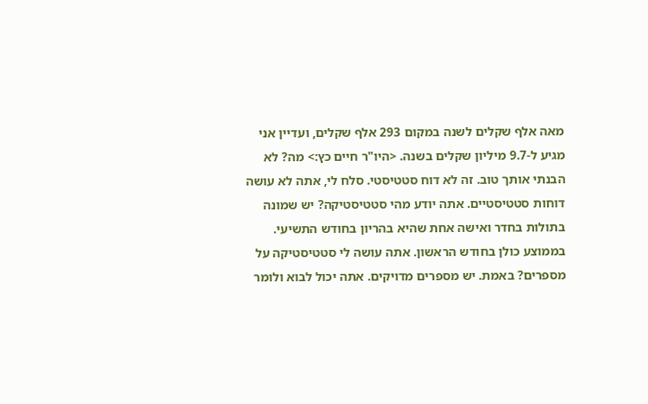מאה אלף שקלים לשנה במקום 293 אלף שקלים, ועדיין אני מגיע ל-9.7 מיליון שקלים בשנה. <היו"ר חיים כץ:> מה? לא הבנתי אותך טוב. זה לא דוח סטטיסטי. סלח לי, אתה לא עושה דוחות סטטיסטיים. אתה יודע מהי סטטיסטיקה? יש שמונה בתולות בחדר ואישה אחת שהיא בהריון בחודש התשיעי. בממוצע כולן בחודש הראשון. אתה עושה לי סטטיסטיקה על מספרים? באמת. יש מספרים מדויקים. אתה יכול לבוא ולומר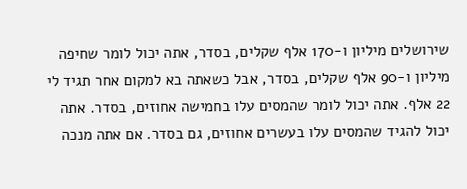שירושלים מיליון ו-170 אלף שקלים, בסדר, אתה יכול לומר שחיפה מיליון ו-90 אלף שקלים, בסדר, אבל כשאתה בא למקום אחר תגיד לי 22 אלף. אתה יכול לומר שהמסים עלו בחמישה אחוזים, בסדר. אתה יכול להגיד שהמסים עלו בעשרים אחוזים, גם בסדר. אם אתה מנכה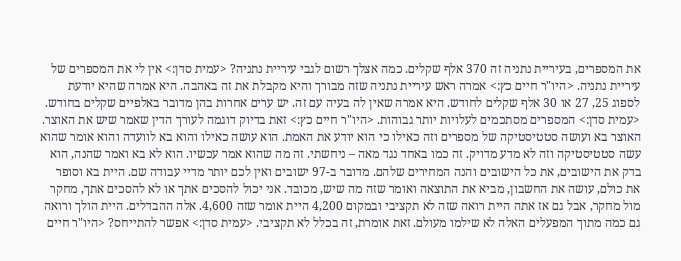את המספרים, בעיריית נתניה זה 370 אלף שקלים. כמה אצלך רשום לגבי עיריית נתניה? <עמית סדן:> אין לי את המספרים של עיריית נתניה. <היו"ר חיים כץ:> אמרה ראש עיריית נתניה שזה מבורך והיא מקבלת את זה באהבה. היא אמרה שהיא יודעת לספוג 25, 27 או 30 אלף שקלים לחודש. היא אמרה שאין לה בעיה עם זה. יש ערים אחרות בהן מדובר באלפיים שקלים בחודש. <עמית סדן:> המספרים מסתכמים לעלויות יותר גבוהות. <היו"ר חיים כץ:> זאת בדיוק דוגמה לעורך הדין שאמר שיש את האוצר. האוצר בא ועושה סטטיסטיקה של מספרים וזה כאילו כי הוא יודע את האמת. הוא עושה כאילו והוא בא לוועדה והוא אומר שהוא עשה סטטיסטיקה וזה לא מדע מדויק. זה כמו באחד נגד מאה – ניחשתי. זה מה שהוא אמר עכשיו. הוא לא בא ואמר שהנה, הוא בדק את הישובים, את כל הישובים והנה המחירים שלהם. מדובר ב-97 ישובים ואין לכם יותר מדיי עבודה שם. היית בא וסופר את כולם, עושה את החשבון, מביא את התוצאה ואומר שזה מה שיש, מכובד. אני יכול להסכים אתך או לא להסכים אתך, מחקר מול מחקר, אבל גם אז אתה היית רואה שזה לא תקציבי ובמקום 4,200 היית אומר שזה 4,600. אלה ההבדלים. היית הולך ורואה גם כמה מתוך המפעלים האלה לא שילמו מעולם. זאת אומרת, זה בכלל לא תקציבי. <עמית סדן:> אפשר להתייחס? <היו"ר חיים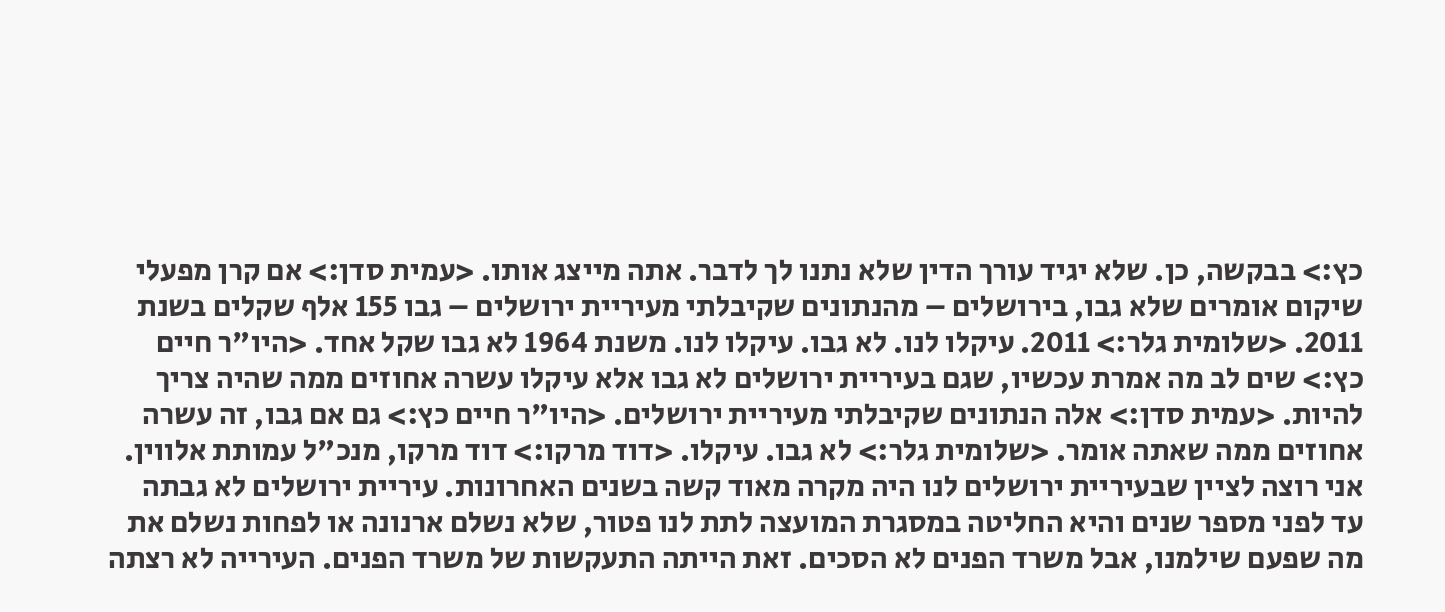כץ:> בבקשה, כן. שלא יגיד עורך הדין שלא נתנו לך לדבר. אתה מייצג אותו. <עמית סדן:> אם קרן מפעלי שיקום אומרים שלא גבו, בירושלים – מהנתונים שקיבלתי מעיריית ירושלים – גבו 155 אלף שקלים בשנת 2011. <שלומית גלר:> 2011. עיקלו לנו. לא גבו. עיקלו לנו. משנת 1964 לא גבו שקל אחד. <היו"ר חיים כץ:> שים לב מה אמרת עכשיו, שגם בעיריית ירושלים לא גבו אלא עיקלו עשרה אחוזים ממה שהיה צריך להיות. <עמית סדן:> אלה הנתונים שקיבלתי מעיריית ירושלים. <היו"ר חיים כץ:> גם אם גבו, זה עשרה אחוזים ממה שאתה אומר. <שלומית גלר:> לא גבו. עיקלו. <דוד מרקו:> דוד מרקו, מנכ"ל עמותת אלווין. אני רוצה לציין שבעיריית ירושלים לנו היה מקרה מאוד קשה בשנים האחרונות. עיריית ירושלים לא גבתה עד לפני מספר שנים והיא החליטה במסגרת המועצה לתת לנו פטור, שלא נשלם ארנונה או לפחות נשלם את מה שפעם שילמנו, אבל משרד הפנים לא הסכים. זאת הייתה התעקשות של משרד הפנים. העירייה לא רצתה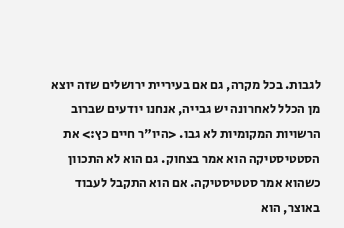לגבות. בכל מקרה, גם אם בעיריית ירושלים שזה יוצא מן הכלל לאחרונה יש גבייה, אנחנו יודעים שברוב הרשויות המקומיות לא גבו. <היו"ר חיים כץ:> את הסטטיסטיקה הוא אמר בצחוק. גם הוא לא התכוון כשהוא אמר סטטיסטיקה. אם הוא התקבל לעבוד באוצר, הוא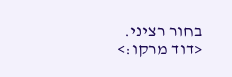בחור רציני. <דוד מרקו:>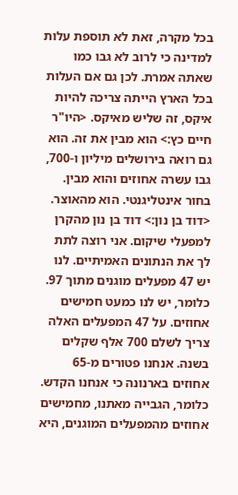בכל מקרה, זאת לא תוספת עלות למדינה כי לרוב לא גבו כמו שאתה אמרת. לכן גם אם העלות בכל הארץ הייתה צריכה להיות איקס, זה שליש מאיקס. <היו"ר חיים כץ:> הוא מבין את זה. הוא גם רואה בירושלים מיליון ו-700, גבו עשרה אחוזים והוא מבין. בחור אינטליגנטי. הוא מהאוצר. <דוד בן נון:> דוד בן נון מהקרן למפעלי שיקום. אני רוצה לתת לך את הנתונים האמיתיים. לנו יש 47 מפעלים מוגנים מתוך 97. כלומר, יש לנו כמעט חמישים אחוזים. על 47 המפעלים האלה צריך לשלם 700 אלף שקלים בשנה. אנחנו פטורים מ-65 אחוזים בארנונה כי אנחנו הקדש. כלומר, הגבייה מאתנו, מחמישים אחוזים מהמפעלים המוגנים, היא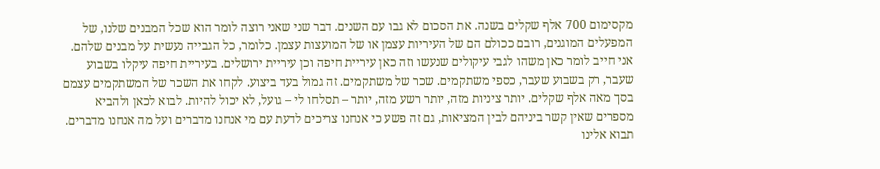מקסימום 700 אלף שקלים בשנה. את הסכום לא גבו עם השנים. דבר שני שאני רוצה לומר הוא שכל המבנים שלנו, של המפעלים המוגנים, רובם ככולם הם של העיריות עצמן או של המועצות עצמן. כלומר, כל הגבייה נעשית על מבנים שלהם. אני חייב לומר כאן משהו לגבי עיקולים שנעשו וזה כאן עיריית חיפה וכן עיריית ירושלים. בעיריית חיפה עיקלו בשבוע שעבר, רק בשבוע שעבר, כספי משתקמים. שכר של משתקמים. זה גמול בעד ביצוע. לקחו את השכר של המשתקמים עצמם בסך מאה אלף שקלים. יותר ציניות מזה, יותר רשע מזה, יותר – תסלחו לי – גועל, לא יכול להיות. לבוא לכאן ולהביא מספרים שאין קשר ביניהם לבין המציאות, גם זה פשע כי אנחנו צריכים לדעת עם מי אנחנו מדברים ועל מה אנחנו מדברים. תבוא אלינו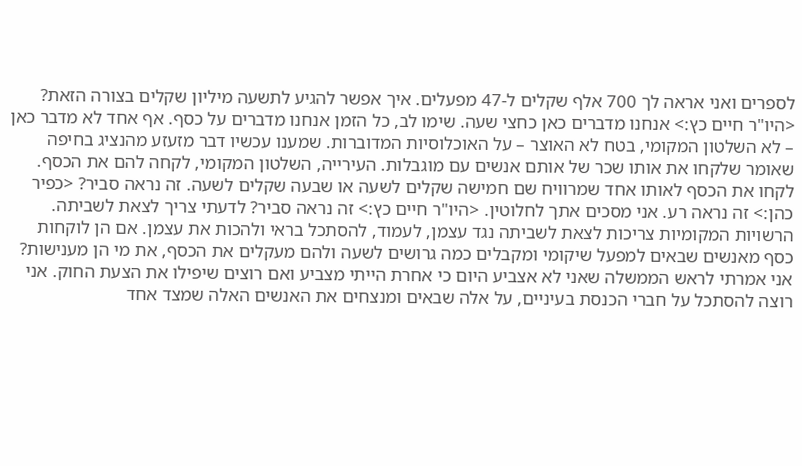לספרים ואני אראה לך 700 אלף שקלים ל-47 מפעלים. איך אפשר להגיע לתשעה מיליון שקלים בצורה הזאת? <היו"ר חיים כץ:> אנחנו מדברים כאן כחצי שעה. שימו לב, כל הזמן אנחנו מדברים על כסף. אף אחד לא מדבר כאן – לא השלטון המקומי, בטח לא האוצר – על האוכלוסיות המדוברות. שמענו עכשיו דבר מזעזע מהנציג בחיפה שאומר שלקחו את אותו שכר של אותם אנשים עם מוגבלות. העירייה, השלטון המקומי, לקחה להם את הכסף. לקחו את הכסף לאותו אחד שמרוויח שם חמישה שקלים לשעה או שבעה שקלים לשעה. זה נראה סביר? <כפיר כהן:> זה נראה רע. אני מסכים אתך לחלוטין. <היו"ר חיים כץ:> זה נראה סביר? לדעתי צריך לצאת לשביתה. הרשויות המקומיות צריכות לצאת לשביתה נגד עצמן, לעמוד, להסתכל בראי ולהכות את עצמן. אם הן לוקחות כסף מאנשים שבאים למפעל שיקומי ומקבלים כמה גרושים לשעה ולהם מעקלים את הכסף, את מי הן מענישות? אני אמרתי לראש הממשלה שאני לא אצביע היום כי אחרת הייתי מצביע ואם רוצים שיפילו את הצעת החוק. אני רוצה להסתכל על חברי הכנסת בעיניים, על אלה שבאים ומנצחים את האנשים האלה שמצד אחד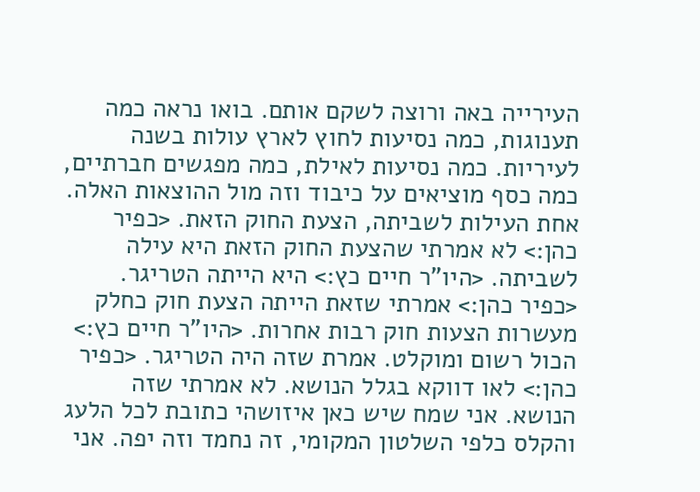העירייה באה ורוצה לשקם אותם. בואו נראה כמה תענוגות, כמה נסיעות לחוץ לארץ עולות בשנה לעיריות. כמה נסיעות לאילת, כמה מפגשים חברתיים, כמה כסף מוציאים על כיבוד וזה מול ההוצאות האלה. אחת העילות לשביתה, הצעת החוק הזאת. <כפיר כהן:> לא אמרתי שהצעת החוק הזאת היא עילה לשביתה. <היו"ר חיים כץ:> היא הייתה הטריגר. <כפיר כהן:> אמרתי שזאת הייתה הצעת חוק כחלק מעשרות הצעות חוק רבות אחרות. <היו"ר חיים כץ:> הכול רשום ומוקלט. אמרת שזה היה הטריגר. <כפיר כהן:> לאו דווקא בגלל הנושא. לא אמרתי שזה הנושא. אני שמח שיש כאן איזושהי כתובת לכל הלעג והקלס כלפי השלטון המקומי, זה נחמד וזה יפה. אני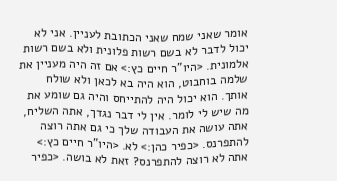אומר שאני שמח שאני הכתובת לעניין. אני לא יכול לדבר לא בשם רשות פלונית ולא בשם רשות אלמונית. <היו"ר חיים כץ:> אם זה היה מעניין את שלמה בוחבוט, הוא היה בא לכאן ולא שולח אותך. הוא יכול היה להתייחס והיה גם שומע את מה שיש לי לומר. אין לי דבר נגדך, אתה השליח, אתה עושה את העבודה שלך כי גם אתה רוצה להתפרנס. <כפיר כהן:> לא. <היו"ר חיים כץ:> אתה לא רוצה להתפרנס? זאת לא בושה. <כפיר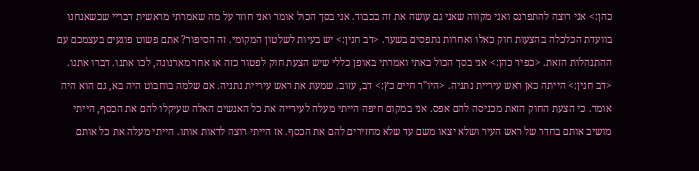כהן:> אני רוצה להתפרנס ואני מקווה שאני גם עושה את זה בכבוד. אני בסך הכול אומר ואני חוזר על מה שאמרתי מראשית דבריי שכשאנחנו בוועדת הכלכלה בהצעות חוק כאלו ואחרות נתפסים בשער. <דב חנין:> יש בעיות לשלטון המקומי. זה הסיפור? אתם פשוט פוגעים בעצמכם עם ההתנהלות הזאת. <כפיר כהן:> אני בסך הכול באתי ואמרתי באופן כללי שיש הצעת חוק לפטור כזה או אחר מארנונה, לכו אתנו. דברו אתנו. <דב חנין:> הייתה כאן ראש עיריית נתניה. <היו"ר חיים כץ:> דב, עזוב. שמעת את ראש עיריית נתניה. אם שלמה בוחבוט היה בא, גם הוא היה אומר. כי הצעת החוק הזאת מכניסה להם אפס. אני במקום חיפה הייתי מעלה לעירייה את כל האנשים האלה שעיקלו להם את הכסף, הייתי מושיב אותם בחדר של ראש העיר ושלא יצאו משם עד שלא מחזירים להם את הכסף. אז הייתי רוצה לראות אותו. הייתי מעלה את כל אותם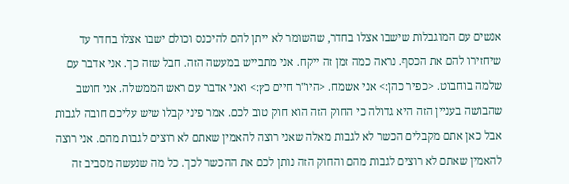אנשים עם המוגבלות שישבו אצלו בחדר, שהשומר לא ייתן להם להיכנס וכולם ישבו אצלו בחדר עד שיחזירו להם את הכסף. נראה כמה זמן זה ייקח. אני מתבייש במעשה הזה. חבל שזה כך. אני אדבר עם שלמה בוחבוט. <כפיר כהן:> אני אשמח. <היו"ר חיים כץ:> ואני אדבר עם ראש הממשלה. אני חושב שהבושה בעניין הזה היא גדולה כי החוק הזה הוא חוק טוב לכם. אמר פיני קבלו שיש עליכם חובה לגבות אבל כאן אתם מקבלים הכשר לא לגבות מאלה שאני רוצה להאמין שאתם לא רוצים לגבות מהם. אני רוצה להאמין שאתם לא רוצים לגבות מהם והחוק הזה נותן לכם את ההכשר לכך. כל מה שנעשה מסביב זה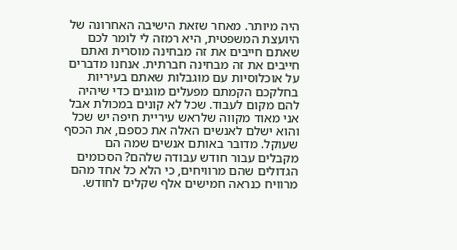היה מיותר. מאחר שזאת הישיבה האחרונה של היועצת המשפטית, היא רמזה לי לומר לכם שאתם חייבים את זה מבחינה מוסרית ואתם חייבים את זה מבחינה חברתית. אנחנו מדברים על אוכלוסיות עם מוגבלות שאתם בעיריות בחלקכם הקמתם מפעלים מוגנים כדי שיהיה להם מקום לעבוד. שכל לא קונים במכולת אבל אני מאוד מקווה שלראש עיריית חיפה יש שכל והוא ישלם לאנשים האלה את כספם, את הכסף שעוקל. מדובר באותם אנשים שמה הם מקבלים עבור חודש עבודה שלהם? הסכומים הגדולים שהם מרוויחים, כי הלא כל אחד מהם מרוויח כנראה חמישים אלף שקלים לחודש.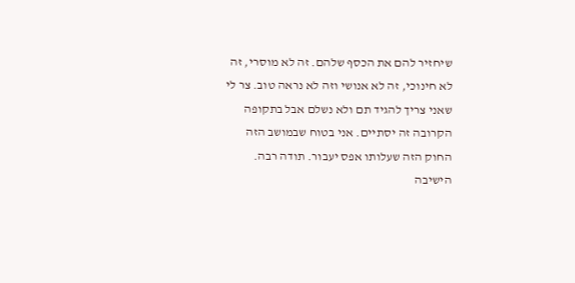שיחזיר להם את הכסף שלהם. זה לא מוסרי, זה לא חינוכי, זה לא אנושי וזה לא נראה טוב. צר לי שאני צריך להגיד תם ולא נשלם אבל בתקופה הקרובה זה יסתיים. אני בטוח שבמושב הזה החוק הזה שעלותו אפס יעבור. תודה רבה. הישיבה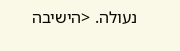נעולה. <הישיבה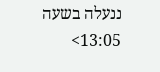ננעלה בשעה 13:05>